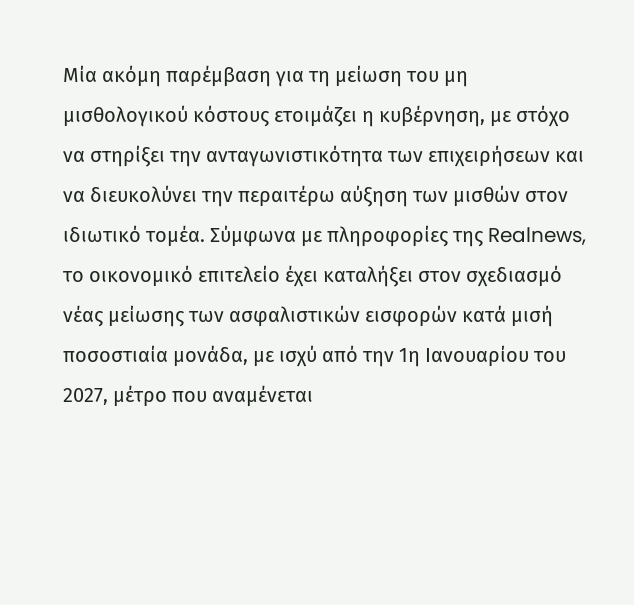Μία ακόμη παρέμβαση για τη μείωση του μη μισθολογικού κόστους ετοιμάζει η κυβέρνηση, με στόχο να στηρίξει την ανταγωνιστικότητα των επιχειρήσεων και να διευκολύνει την περαιτέρω αύξηση των μισθών στον ιδιωτικό τομέα. Σύμφωνα με πληροφορίες της Realnews, το οικονομικό επιτελείο έχει καταλήξει στον σχεδιασμό νέας μείωσης των ασφαλιστικών εισφορών κατά μισή ποσοστιαία μονάδα, με ισχύ από την 1η Ιανουαρίου του 2027, μέτρο που αναμένεται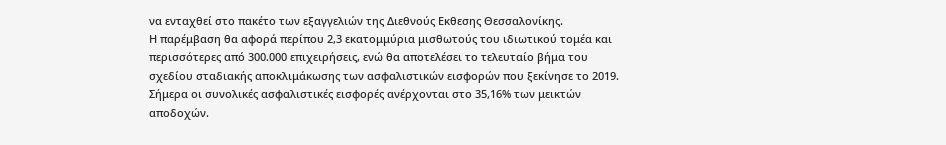να ενταχθεί στο πακέτο των εξαγγελιών της Διεθνούς Εκθεσης Θεσσαλονίκης.
Η παρέμβαση θα αφορά περίπου 2,3 εκατομμύρια μισθωτούς του ιδιωτικού τομέα και περισσότερες από 300.000 επιχειρήσεις, ενώ θα αποτελέσει το τελευταίο βήμα του σχεδίου σταδιακής αποκλιμάκωσης των ασφαλιστικών εισφορών που ξεκίνησε το 2019. Σήμερα οι συνολικές ασφαλιστικές εισφορές ανέρχονται στο 35,16% των μεικτών αποδοχών.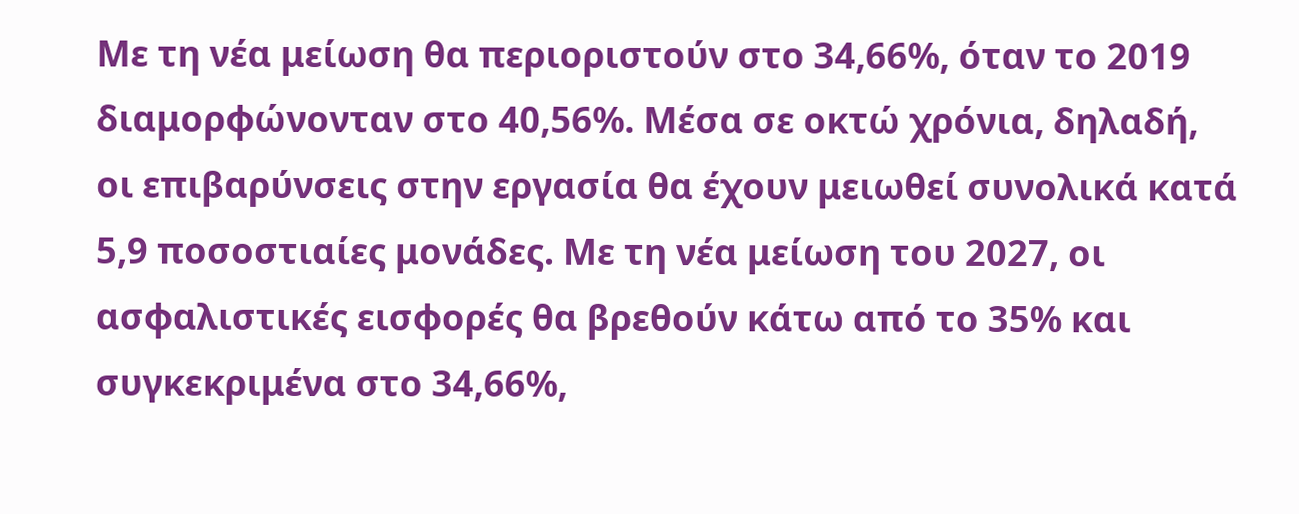Με τη νέα μείωση θα περιοριστούν στο 34,66%, όταν το 2019 διαμορφώνονταν στο 40,56%. Μέσα σε οκτώ χρόνια, δηλαδή, οι επιβαρύνσεις στην εργασία θα έχουν μειωθεί συνολικά κατά 5,9 ποσοστιαίες μονάδες. Με τη νέα μείωση του 2027, οι ασφαλιστικές εισφορές θα βρεθούν κάτω από το 35% και συγκεκριμένα στο 34,66%,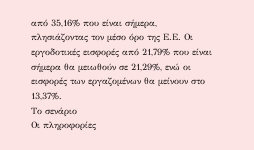από 35,16% που είναι σήμερα, πλησιάζοντας τον μέσο όρο της Ε.Ε. Οι εργοδοτικές εισφορές από 21,79% που είναι σήμερα θα μειωθούν σε 21,29%, ενώ οι εισφορές των εργαζομένων θα μείνουν στο 13,37%.
Το σενάριο
Οι πληροφορίες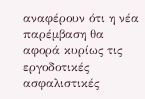αναφέρουν ότι η νέα παρέμβαση θα αφορά κυρίως τις εργοδοτικές ασφαλιστικές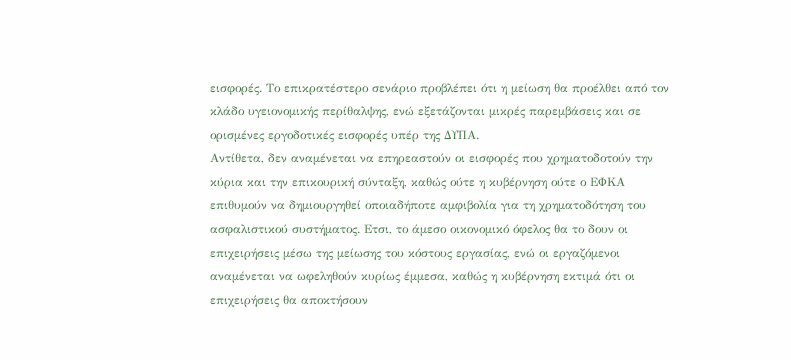εισφορές. Το επικρατέστερο σενάριο προβλέπει ότι η μείωση θα προέλθει από τον κλάδο υγειονομικής περίθαλψης, ενώ εξετάζονται μικρές παρεμβάσεις και σε ορισμένες εργοδοτικές εισφορές υπέρ της ΔΥΠΑ.
Αντίθετα, δεν αναμένεται να επηρεαστούν οι εισφορές που χρηματοδοτούν την κύρια και την επικουρική σύνταξη, καθώς ούτε η κυβέρνηση ούτε ο ΕΦΚΑ επιθυμούν να δημιουργηθεί οποιαδήποτε αμφιβολία για τη χρηματοδότηση του ασφαλιστικού συστήματος. Ετσι, το άμεσο οικονομικό όφελος θα το δουν οι επιχειρήσεις μέσω της μείωσης του κόστους εργασίας, ενώ οι εργαζόμενοι αναμένεται να ωφεληθούν κυρίως έμμεσα, καθώς η κυβέρνηση εκτιμά ότι οι επιχειρήσεις θα αποκτήσουν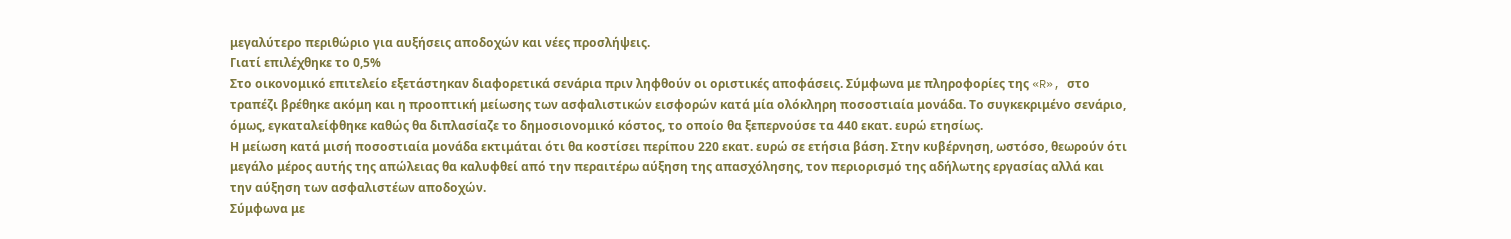μεγαλύτερο περιθώριο για αυξήσεις αποδοχών και νέες προσλήψεις.
Γιατί επιλέχθηκε το 0,5%
Στο οικονομικό επιτελείο εξετάστηκαν διαφορετικά σενάρια πριν ληφθούν οι οριστικές αποφάσεις. Σύμφωνα με πληροφορίες της «R», στο τραπέζι βρέθηκε ακόμη και η προοπτική μείωσης των ασφαλιστικών εισφορών κατά μία ολόκληρη ποσοστιαία μονάδα. Το συγκεκριμένο σενάριο, όμως, εγκαταλείφθηκε καθώς θα διπλασίαζε το δημοσιονομικό κόστος, το οποίο θα ξεπερνούσε τα 440 εκατ. ευρώ ετησίως.
Η μείωση κατά μισή ποσοστιαία μονάδα εκτιμάται ότι θα κοστίσει περίπου 220 εκατ. ευρώ σε ετήσια βάση. Στην κυβέρνηση, ωστόσο, θεωρούν ότι μεγάλο μέρος αυτής της απώλειας θα καλυφθεί από την περαιτέρω αύξηση της απασχόλησης, τον περιορισμό της αδήλωτης εργασίας αλλά και την αύξηση των ασφαλιστέων αποδοχών.
Σύμφωνα με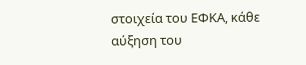στοιχεία του ΕΦΚΑ, κάθε αύξηση του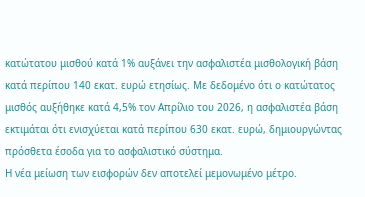κατώτατου μισθού κατά 1% αυξάνει την ασφαλιστέα μισθολογική βάση κατά περίπου 140 εκατ. ευρώ ετησίως. Με δεδομένο ότι ο κατώτατος μισθός αυξήθηκε κατά 4,5% τον Απρίλιο του 2026, η ασφαλιστέα βάση εκτιμάται ότι ενισχύεται κατά περίπου 630 εκατ. ευρώ, δημιουργώντας πρόσθετα έσοδα για το ασφαλιστικό σύστημα.
Η νέα μείωση των εισφορών δεν αποτελεί μεμονωμένο μέτρο.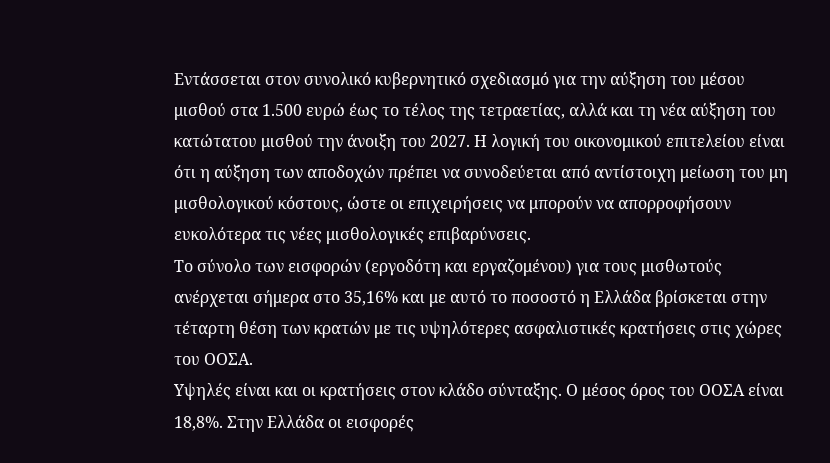Εντάσσεται στον συνολικό κυβερνητικό σχεδιασμό για την αύξηση του μέσου μισθού στα 1.500 ευρώ έως το τέλος της τετραετίας, αλλά και τη νέα αύξηση του κατώτατου μισθού την άνοιξη του 2027. Η λογική του οικονομικού επιτελείου είναι ότι η αύξηση των αποδοχών πρέπει να συνοδεύεται από αντίστοιχη μείωση του μη μισθολογικού κόστους, ώστε οι επιχειρήσεις να μπορούν να απορροφήσουν ευκολότερα τις νέες μισθολογικές επιβαρύνσεις.
Το σύνολο των εισφορών (εργοδότη και εργαζομένου) για τους μισθωτούς ανέρχεται σήμερα στο 35,16% και με αυτό το ποσοστό η Ελλάδα βρίσκεται στην τέταρτη θέση των κρατών με τις υψηλότερες ασφαλιστικές κρατήσεις στις χώρες του ΟΟΣΑ.
Υψηλές είναι και οι κρατήσεις στον κλάδο σύνταξης. Ο μέσος όρος του ΟΟΣΑ είναι 18,8%. Στην Ελλάδα οι εισφορές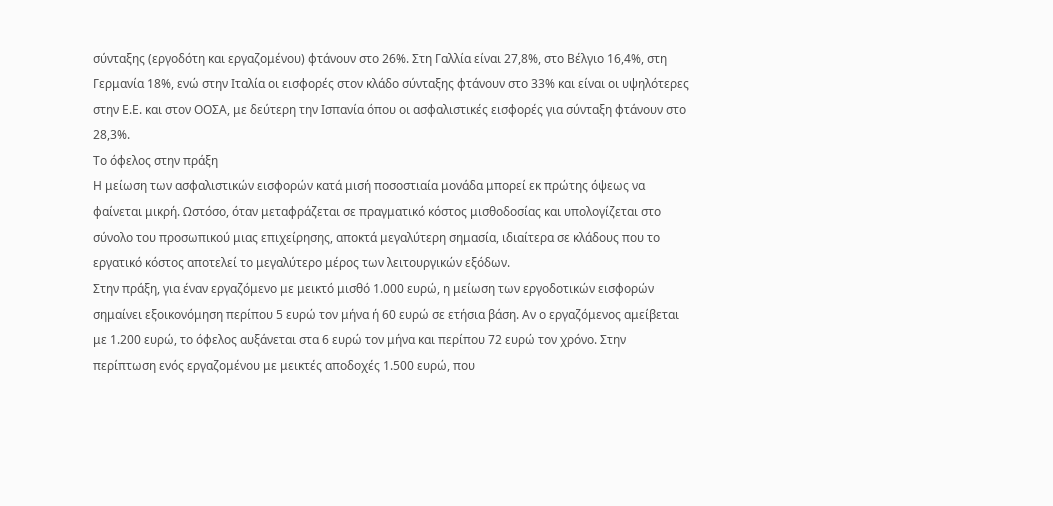σύνταξης (εργοδότη και εργαζομένου) φτάνουν στο 26%. Στη Γαλλία είναι 27,8%, στο Βέλγιο 16,4%, στη Γερμανία 18%, ενώ στην Ιταλία οι εισφορές στον κλάδο σύνταξης φτάνουν στο 33% και είναι οι υψηλότερες στην Ε.Ε. και στον ΟΟΣΑ, με δεύτερη την Ισπανία όπου οι ασφαλιστικές εισφορές για σύνταξη φτάνουν στο 28,3%.
Το όφελος στην πράξη
Η μείωση των ασφαλιστικών εισφορών κατά μισή ποσοστιαία μονάδα μπορεί εκ πρώτης όψεως να φαίνεται μικρή. Ωστόσο, όταν μεταφράζεται σε πραγματικό κόστος μισθοδοσίας και υπολογίζεται στο σύνολο του προσωπικού μιας επιχείρησης, αποκτά μεγαλύτερη σημασία, ιδιαίτερα σε κλάδους που το εργατικό κόστος αποτελεί το μεγαλύτερο μέρος των λειτουργικών εξόδων.
Στην πράξη, για έναν εργαζόμενο με μεικτό μισθό 1.000 ευρώ, η μείωση των εργοδοτικών εισφορών σημαίνει εξοικονόμηση περίπου 5 ευρώ τον μήνα ή 60 ευρώ σε ετήσια βάση. Αν ο εργαζόμενος αμείβεται με 1.200 ευρώ, το όφελος αυξάνεται στα 6 ευρώ τον μήνα και περίπου 72 ευρώ τον χρόνο. Στην περίπτωση ενός εργαζομένου με μεικτές αποδοχές 1.500 ευρώ, που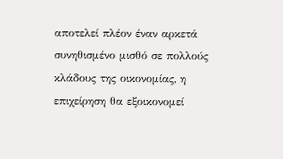αποτελεί πλέον έναν αρκετά συνηθισμένο μισθό σε πολλούς κλάδους της οικονομίας, η επιχείρηση θα εξοικονομεί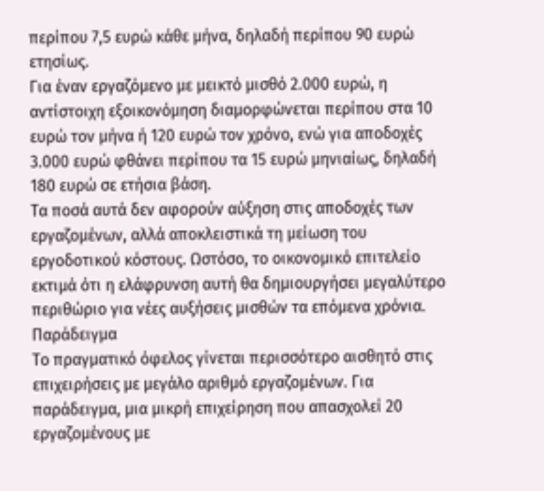περίπου 7,5 ευρώ κάθε μήνα, δηλαδή περίπου 90 ευρώ ετησίως.
Για έναν εργαζόμενο με μεικτό μισθό 2.000 ευρώ, η αντίστοιχη εξοικονόμηση διαμορφώνεται περίπου στα 10 ευρώ τον μήνα ή 120 ευρώ τον χρόνο, ενώ για αποδοχές 3.000 ευρώ φθάνει περίπου τα 15 ευρώ μηνιαίως, δηλαδή 180 ευρώ σε ετήσια βάση.
Τα ποσά αυτά δεν αφορούν αύξηση στις αποδοχές των εργαζομένων, αλλά αποκλειστικά τη μείωση του εργοδοτικού κόστους. Ωστόσο, το οικονομικό επιτελείο εκτιμά ότι η ελάφρυνση αυτή θα δημιουργήσει μεγαλύτερο περιθώριο για νέες αυξήσεις μισθών τα επόμενα χρόνια.
Παράδειγμα
Το πραγματικό όφελος γίνεται περισσότερο αισθητό στις επιχειρήσεις με μεγάλο αριθμό εργαζομένων. Για παράδειγμα, μια μικρή επιχείρηση που απασχολεί 20 εργαζομένους με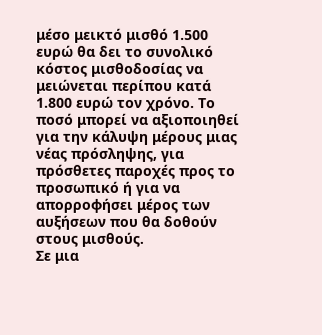μέσο μεικτό μισθό 1.500 ευρώ θα δει το συνολικό κόστος μισθοδοσίας να μειώνεται περίπου κατά 1.800 ευρώ τον χρόνο. Το ποσό μπορεί να αξιοποιηθεί για την κάλυψη μέρους μιας νέας πρόσληψης, για πρόσθετες παροχές προς το προσωπικό ή για να απορροφήσει μέρος των αυξήσεων που θα δοθούν στους μισθούς.
Σε μια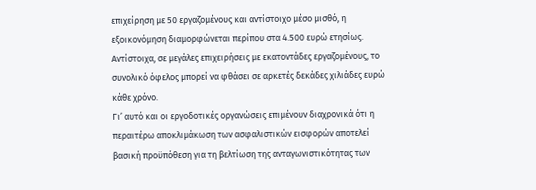επιχείρηση με 50 εργαζομένους και αντίστοιχο μέσο μισθό, η εξοικονόμηση διαμορφώνεται περίπου στα 4.500 ευρώ ετησίως. Αντίστοιχα, σε μεγάλες επιχειρήσεις με εκατοντάδες εργαζομένους, το συνολικό όφελος μπορεί να φθάσει σε αρκετές δεκάδες χιλιάδες ευρώ κάθε χρόνο.
Γι’ αυτό και οι εργοδοτικές οργανώσεις επιμένουν διαχρονικά ότι η περαιτέρω αποκλιμάκωση των ασφαλιστικών εισφορών αποτελεί βασική προϋπόθεση για τη βελτίωση της ανταγωνιστικότητας των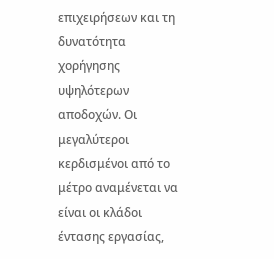επιχειρήσεων και τη δυνατότητα χορήγησης υψηλότερων αποδοχών. Οι μεγαλύτεροι κερδισμένοι από το μέτρο αναμένεται να είναι οι κλάδοι έντασης εργασίας,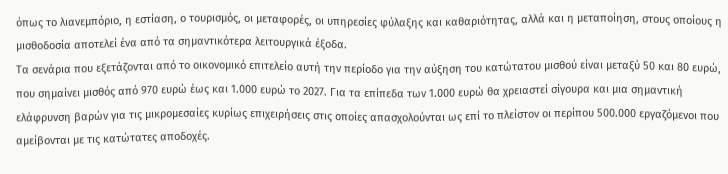όπως το λιανεμπόριο, η εστίαση, ο τουρισμός, οι μεταφορές, οι υπηρεσίες φύλαξης και καθαριότητας, αλλά και η μεταποίηση, στους οποίους η μισθοδοσία αποτελεί ένα από τα σημαντικότερα λειτουργικά έξοδα.
Τα σενάρια που εξετάζονται από το οικονομικό επιτελείο αυτή την περίοδο για την αύξηση του κατώτατου μισθού είναι μεταξύ 50 και 80 ευρώ, που σημαίνει μισθός από 970 ευρώ έως και 1.000 ευρώ το 2027. Για τα επίπεδα των 1.000 ευρώ θα χρειαστεί σίγουρα και μια σημαντική ελάφρυνση βαρών για τις μικρομεσαίες κυρίως επιχειρήσεις στις οποίες απασχολούνται ως επί το πλείστον οι περίπου 500.000 εργαζόμενοι που αμείβονται με τις κατώτατες αποδοχές.